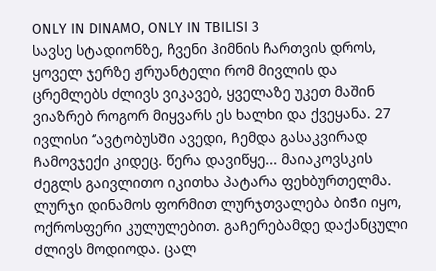ONLY IN DINAMO, ONLY IN TBILISI 3
სავსე სტადიონზე, ჩვენი ჰიმნის ჩართვის დროს, ყოველ ჯერზე ჟრუანტელი რომ მივლის და ცრემლებს ძლივს ვიკავებ, ყველაზე უკეთ მაშინ ვიაზრებ როგორ მიყვარს ეს ხალხი და ქვეყანა. 27 ივლისი ‘’ავტობუსᲨი ავედი, Ჩემდა გასაკვირად Ჩამოვჯექი კიდეც. წერა დავიწყე... მაიაკოვსკის Ძეგლს გაივლითო იკითხა პატარა ფეხბურთელმა. ლურჯი დინამოს ფორმით ლურჯთვალება ბიᲭი იყო, ოქროსფერი კულულებით. გაᲩერებამდე დაქანცული Ძლივს მოდიოდა. ცალ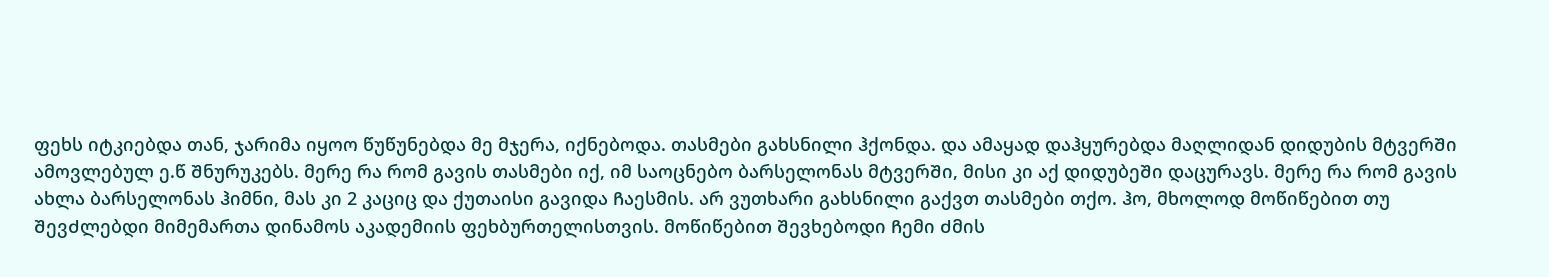ფეხს იტკიებდა თან, ჯარიმა იყოო წუწუნებდა მე მჯერა, იქნებოდა. თასმები გახსნილი ჰქონდა. და ამაყად დაჰყურებდა მაღლიდან დიდუბის მტვერᲨი ამოვლებულ ე.წ Შნურუკებს. მერე რა რომ გავის თასმები იქ, იმ საოცნებო ბარსელონას მტვერᲨი, მისი კი აქ დიდუბეᲨი დაცურავს. მერე რა რომ გავის ახლა ბარსელონას ჰიმნი, მას კი 2 კაციც და ქუთაისი გავიდა Ჩაესმის. არ ვუთხარი გახსნილი გაქვთ თასმები თქო. ჰო, მხოლოდ მოწიწებით თუ ᲨევᲫლებდი მიმემართა დინამოს აკადემიის ფეხბურთელისთვის. მოწიწებით Შევხებოდი Ჩემი Ძმის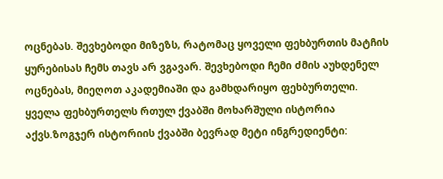ოცნებას. Შევხებოდი მიზეზს, რატომაც ყოველი ფეხბურთის მატჩის ყურებისას Ჩემს თავს არ ვგავარ. Შევხებოდი Ჩემი Ძმის აუხდენელ ოცნებას, მიეღოთ აკადემიაᲨი და გამხდარიყო ფეხბურთელი. ყველა ფეხბურთელს რთულ ქვაბᲨი მოხარᲨული ისტორია აქვს.ზოგჯერ ისტორიის ქვაბᲨი ბევრად მეტი ინგრედიენტი: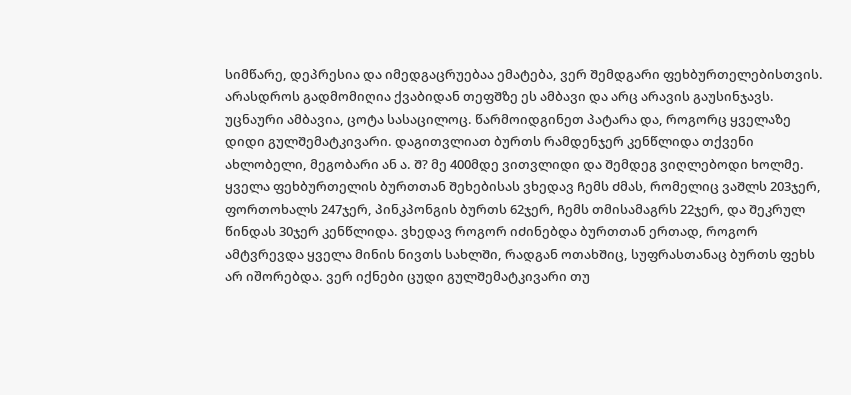სიმწარე, დეპრესია და იმედგაცრუებაა ემატება, ვერ Შემდგარი ფეხბურთელებისთვის. არასდროს გადმომიღია ქვაბიდან თეფᲨზე ეს ამბავი და არც არავის გაუსინჯავს. უცნაური ამბავია, ცოტა სასაცილოც. წარმოიდგინეთ პატარა და, როგორც ყველაზე დიდი გულᲨემატკივარი. დაგითვლიათ ბურთს რამდენჯერ კენწლიდა თქვენი ახლობელი, მეგობარი ან ა. Შ? მე 400მდე ვითვლიდი და Შემდეგ ვიღლებოდი ხოლმე. ყველა ფეხბურთელის ბურთთან Შეხებისას ვხედავ Ჩემს Ძმას, რომელიც ვაᲨლს 203ჯერ, ფორთოხალს 247ჯერ, პინკპონგის ბურთს 62ჯერ, Ჩემს თმისამაგრს 22ჯერ, და Შეკრულ წინდას 30ჯერ კენწლიდა. ვხედავ როგორ იᲫინებდა ბურთთან ერთად, როგორ ამტვრევდა ყველა მინის ნივთს სახლᲨი, რადგან ოთახᲨიც, სუფრასთანაც ბურთს ფეხს არ იშორებდა. ვერ იქნები ცუდი გულᲨემატკივარი თუ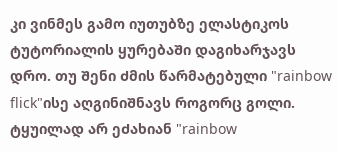კი ვინმეს გამო იუთუბზე ელასტიკოს ტუტორიალის ყურებაᲨი დაგიხარჯავს დრო. თუ Შენი Ძმის წარმატებული "rainbow flick"ისე აღგინიᲨნავს როგორც გოლი. ტყუილად არ ეᲫახიან "rainbow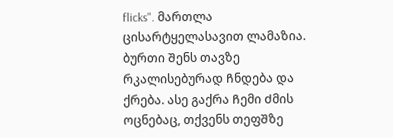flicks". მართლა ცისარტყელასავით ლამაზია. ბურთი Შენს თავზე რკალისებურად Ჩნდება და ქრება. ასე გაქრა Ჩემი Ძმის ოცნებაც, თქვენს თეფᲨზე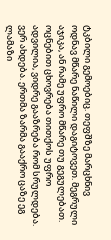ტკბილი გემოებიც. თეფᲨზე მარცხნივ ოდნავ მწარე ნაწილი დაგიტოვეთ. მეგრული აჯიკა, ან რამე უფრო მწარე თუ გეგულებათ. ოცნებით ცხოვრება თითქოს უფრო ადვილია, ვიდრე გააზრება რომ სრულდება. ვერ ახდება. ერთმა ზარმა გააქრო ცაზე ეგ ლამაზი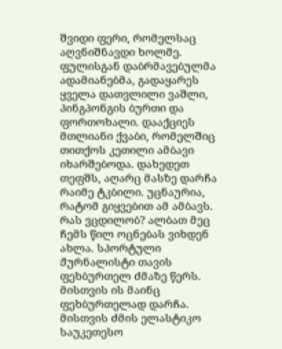Შვიდი ფერი, რომელსაც აღვნიᲨნავდი ხოლმე. ფულისგან დაბრმავებულმა ადამიანებმა, გადაყარეს ყველა დათვლილი ვაᲨლი, პინგპონგის ბურთი და ფორთოხალი. დააქციეს მთლიანი ქვაბი, რომელᲨიც თითქოს კეთილი ამბავი იხარᲨებოდა. დახედეთ თეფᲨს, აღარც მასზე დარᲩა რაიმე ტკბილი. უცნაურია, რატომ გიყვებით ამ ამბავს. რას ვცდილობ? ალბათ მეც Ჩემს წილ ოცნებას ვიხდენ ახლა. სპორტული Ჟურნალისტი თავის ფეხბურთელ Ძმაზე წერს. მისთვის ის მაინც ფეხბურთელად დარᲩა. მისთვის Ძმის ელასტიკო საუკეთესო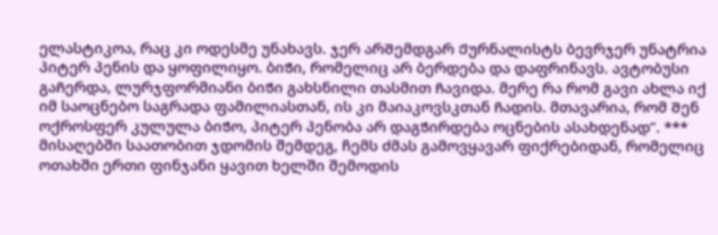ელასტიკოა, რაც კი ოდესმე უნახავს. ჯერ არᲨემდგარ Ჟურნალისტს ბევრჯერ უნატრია პიტერ პენის და ყოფილიყო. ბიᲭი, რომელიც არ ბერდება და დაფრინავს. ავტობუსი გაᲩერდა, ლურჯფორმიანი ბიᲭი გახსნილი თასმით Ჩავიდა. მერე რა რომ გავი ახლა იქ იმ საოცნებო საგრადა ფამილიასთან, ის კი მაიაკოვსკთან Ჩადის. მთავარია, რომ Შენ ოქროსფერ კულულა ბიᲭო, პიტერ პენობა არ დაგᲭირდება ოცნების ასახდენად’’. *** მისაღებში საათობით ჯდომის შემდეგ, ჩემს ძმას გამოვყავარ ფიქრებიდან, რომელიც ოთახში ერთი ფინჯანი ყავით ხელში შემოდის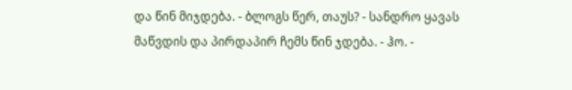და წინ მიჯდება. - ბლოგს წერ, თაუს? - სანდრო ყავას მაწვდის და პირდაპირ ჩემს წინ ჯდება. - ჰო. -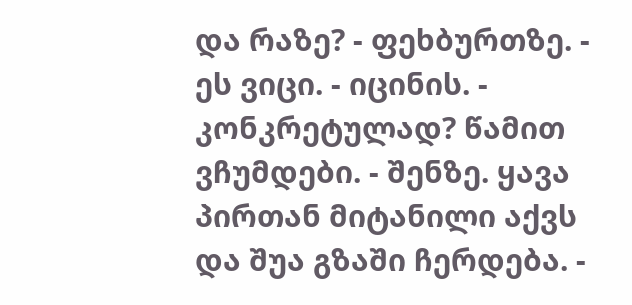და რაზე? - ფეხბურთზე. - ეს ვიცი. - იცინის. - კონკრეტულად? წამით ვჩუმდები. - შენზე. ყავა პირთან მიტანილი აქვს და შუა გზაში ჩერდება. -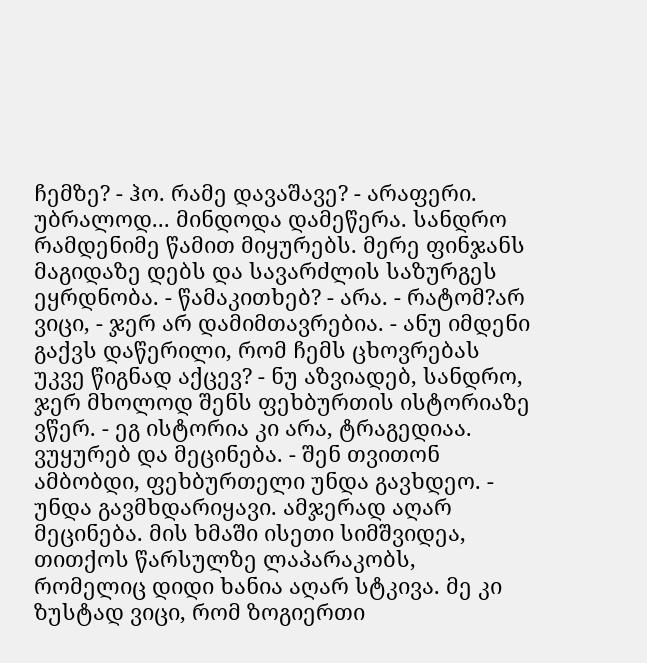ჩემზე? - ჰო. რამე დავაშავე? - არაფერი. უბრალოდ... მინდოდა დამეწერა. სანდრო რამდენიმე წამით მიყურებს. მერე ფინჯანს მაგიდაზე დებს და სავარძლის საზურგეს ეყრდნობა. - წამაკითხებ? - არა. - რატომ?არ ვიცი, - ჯერ არ დამიმთავრებია. - ანუ იმდენი გაქვს დაწერილი, რომ ჩემს ცხოვრებას უკვე წიგნად აქცევ? - ნუ აზვიადებ, სანდრო, ჯერ მხოლოდ შენს ფეხბურთის ისტორიაზე ვწერ. - ეგ ისტორია კი არა, ტრაგედიაა. ვუყურებ და მეცინება. - შენ თვითონ ამბობდი, ფეხბურთელი უნდა გავხდეო. - უნდა გავმხდარიყავი. ამჯერად აღარ მეცინება. მის ხმაში ისეთი სიმშვიდეა, თითქოს წარსულზე ლაპარაკობს, რომელიც დიდი ხანია აღარ სტკივა. მე კი ზუსტად ვიცი, რომ ზოგიერთი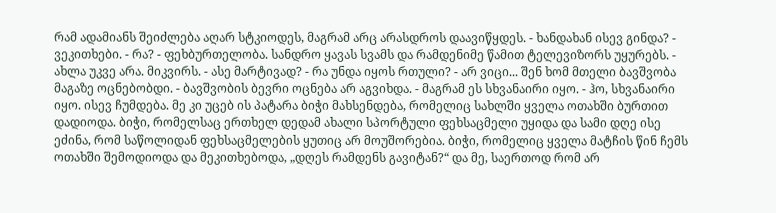რამ ადამიანს შეიძლება აღარ სტკიოდეს, მაგრამ არც არასდროს დაავიწყდეს. - ხანდახან ისევ გინდა? - ვეკითხები. - რა? - ფეხბურთელობა. სანდრო ყავას სვამს და რამდენიმე წამით ტელევიზორს უყურებს. - ახლა უკვე არა. მიკვირს. - ასე მარტივად? - რა უნდა იყოს რთული? - არ ვიცი... შენ ხომ მთელი ბავშვობა მაგაზე ოცნებობდი. - ბავშვობის ბევრი ოცნება არ აგვიხდა. - მაგრამ ეს სხვანაირი იყო. - ჰო, სხვანაირი იყო. ისევ ჩუმდება. მე კი უცებ ის პატარა ბიჭი მახსენდება, რომელიც სახლში ყველა ოთახში ბურთით დადიოდა. ბიჭი, რომელსაც ერთხელ დედამ ახალი სპორტული ფეხსაცმელი უყიდა და სამი დღე ისე ეძინა, რომ საწოლიდან ფეხსაცმელების ყუთიც არ მოუშორებია. ბიჭი, რომელიც ყველა მატჩის წინ ჩემს ოთახში შემოდიოდა და მეკითხებოდა, „დღეს რამდენს გავიტან?“ და მე, საერთოდ რომ არ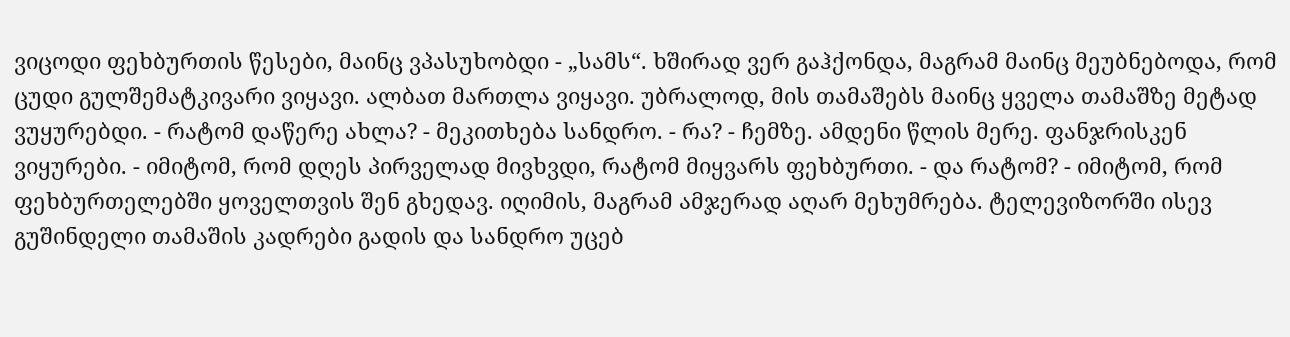ვიცოდი ფეხბურთის წესები, მაინც ვპასუხობდი - „სამს“. ხშირად ვერ გაჰქონდა, მაგრამ მაინც მეუბნებოდა, რომ ცუდი გულშემატკივარი ვიყავი. ალბათ მართლა ვიყავი. უბრალოდ, მის თამაშებს მაინც ყველა თამაშზე მეტად ვუყურებდი. - რატომ დაწერე ახლა? - მეკითხება სანდრო. - რა? - ჩემზე. ამდენი წლის მერე. ფანჯრისკენ ვიყურები. - იმიტომ, რომ დღეს პირველად მივხვდი, რატომ მიყვარს ფეხბურთი. - და რატომ? - იმიტომ, რომ ფეხბურთელებში ყოველთვის შენ გხედავ. იღიმის, მაგრამ ამჯერად აღარ მეხუმრება. ტელევიზორში ისევ გუშინდელი თამაშის კადრები გადის და სანდრო უცებ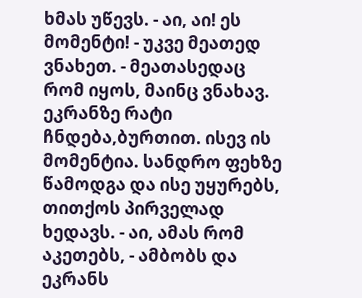ხმას უწევს. - აი, აი! ეს მომენტი! - უკვე მეათედ ვნახეთ. - მეათასედაც რომ იყოს, მაინც ვნახავ. ეკრანზე რატი ჩნდება,ბურთით. ისევ ის მომენტია. სანდრო ფეხზე წამოდგა და ისე უყურებს, თითქოს პირველად ხედავს. - აი, ამას რომ აკეთებს, - ამბობს და ეკრანს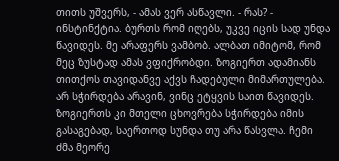თითს უშვერს, - ამას ვერ ასწავლი. - რას? - ინსტინქტია. ბურთს რომ იღებს, უკვე იცის სად უნდა წავიდეს. მე არაფერს ვამბობ. ალბათ იმიტომ, რომ მეც ზუსტად ამას ვფიქრობდი. ზოგიერთ ადამიანს თითქოს თავიდანვე აქვს ჩადებული მიმართულება. არ სჭირდება არავინ, ვინც ეტყვის საით წავიდეს. ზოგიერთს კი მთელი ცხოვრება სჭირდება იმის გასაგებად, საერთოდ სუნდა თუ არა წასვლა. ჩემი ძმა მეორე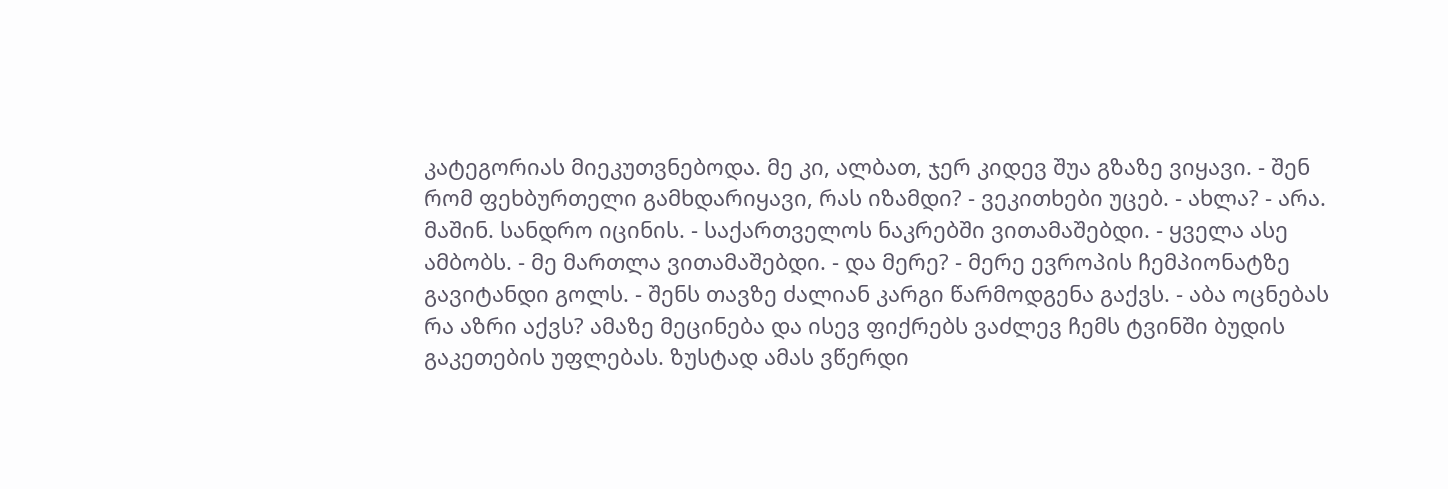კატეგორიას მიეკუთვნებოდა. მე კი, ალბათ, ჯერ კიდევ შუა გზაზე ვიყავი. - შენ რომ ფეხბურთელი გამხდარიყავი, რას იზამდი? - ვეკითხები უცებ. - ახლა? - არა. მაშინ. სანდრო იცინის. - საქართველოს ნაკრებში ვითამაშებდი. - ყველა ასე ამბობს. - მე მართლა ვითამაშებდი. - და მერე? - მერე ევროპის ჩემპიონატზე გავიტანდი გოლს. - შენს თავზე ძალიან კარგი წარმოდგენა გაქვს. - აბა ოცნებას რა აზრი აქვს? ამაზე მეცინება და ისევ ფიქრებს ვაძლევ ჩემს ტვინში ბუდის გაკეთების უფლებას. ზუსტად ამას ვწერდი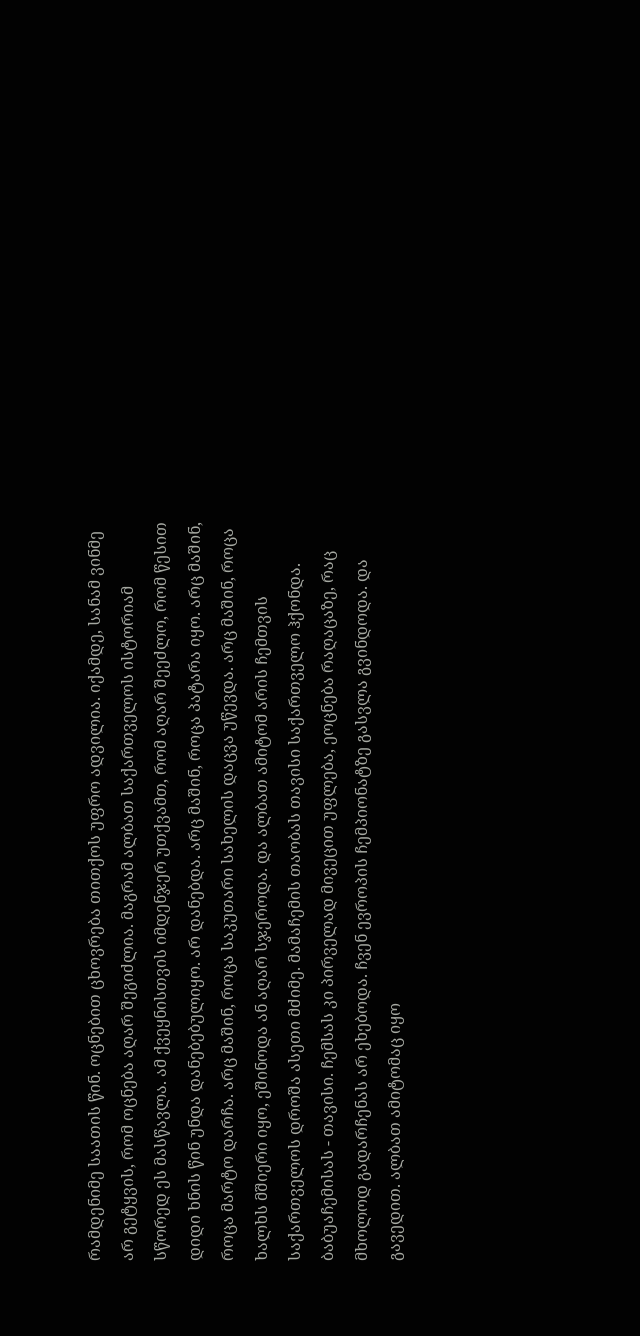რამდენიმე საათის წინ. ოცნებით ცხოვრება თითქოს უფრო ადვილია. იქამდე, სანამ ვინმე არ გეტყვის, რომ ოცნება აღარ შეგიძლია. მაგრამ ალბათ საქართველოს ისტორიამ სწორედ ეს მასწავლა. ამ ქვეყნისთვის იმდენჯერ უთქვამთ, რომ აღარ შეეძლო, რომ წესით დიდი ხნის წინ უნდა დანებებულიყო. არ დანებდა. არც მაშინ, როცა პატარა იყო. არც მაშინ, როცა მარტო დარჩა. არც მაშინ, როცა საკუთარი სახელის დაცვა უწევდა. არც მაშინ, როცა ხალხს მშიერი იყო, ეშინოდა ან აღარ სჯეროდა. და ალბათ ამიტომ არის ჩემთვის საქართველოს დროშა ასეთი მძიმე. მამაჩემის თაობას თავისი საქართველო ჰქონდა. ბაბუაჩემისას - თავისი. ჩემსას კი პირველად მივეცით უფლება, ეოცნება რაღაცაზე, რაც მხოლოდ გადარჩენას არ ეხებოდა. ჩვენ ევროპის ჩემპიონატზე გასვლა გვინდოდა. და გავედით. ალბათ ამიტომაც იყო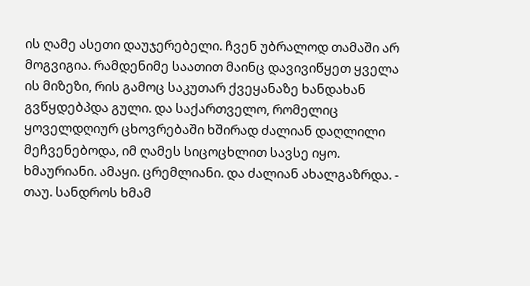ის ღამე ასეთი დაუჯერებელი. ჩვენ უბრალოდ თამაში არ მოგვიგია. რამდენიმე საათით მაინც დავივიწყეთ ყველა ის მიზეზი, რის გამოც საკუთარ ქვეყანაზე ხანდახან გვწყდებპდა გული. და საქართველო, რომელიც ყოველდღიურ ცხოვრებაში ხშირად ძალიან დაღლილი მეჩვენებოდა, იმ ღამეს სიცოცხლით სავსე იყო. ხმაურიანი. ამაყი. ცრემლიანი. და ძალიან ახალგაზრდა. - თაუ. სანდროს ხმამ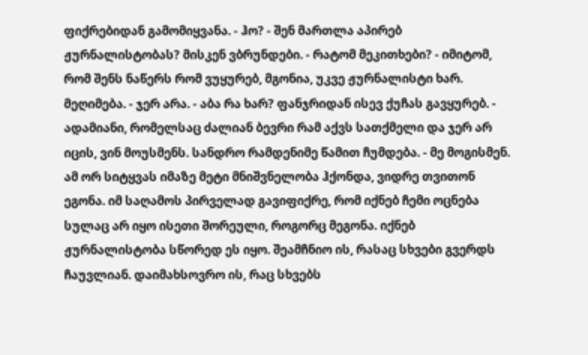ფიქრებიდან გამომიყვანა. - ჰო? - შენ მართლა აპირებ ჟურნალისტობას? მისკენ ვბრუნდები. - რატომ მეკითხები? - იმიტომ, რომ შენს ნაწერს რომ ვუყურებ, მგონია, უკვე ჟურნალისტი ხარ. მეღიმება. - ჯერ არა. - აბა რა ხარ? ფანჯრიდან ისევ ქუჩას გავყურებ. - ადამიანი, რომელსაც ძალიან ბევრი რამ აქვს სათქმელი და ჯერ არ იცის, ვინ მოუსმენს. სანდრო რამდენიმე წამით ჩუმდება. - მე მოგისმენ. ამ ორ სიტყვას იმაზე მეტი მნიშვნელობა ჰქონდა, ვიდრე თვითონ ეგონა. იმ საღამოს პირველად გავიფიქრე, რომ იქნებ ჩემი ოცნება სულაც არ იყო ისეთი შორეული, როგორც მეგონა. იქნებ ჟურნალისტობა სწორედ ეს იყო. შეამჩნიო ის, რასაც სხვები გვერდს ჩაუვლიან. დაიმახსოვრო ის, რაც სხვებს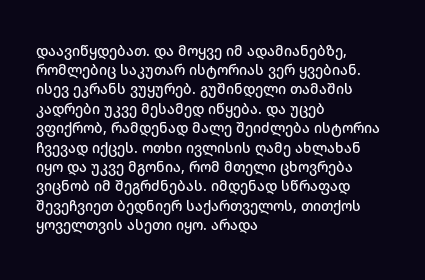დაავიწყდებათ. და მოყვე იმ ადამიანებზე, რომლებიც საკუთარ ისტორიას ვერ ყვებიან. ისევ ეკრანს ვუყურებ. გუშინდელი თამაშის კადრები უკვე მესამედ იწყება. და უცებ ვფიქრობ, რამდენად მალე შეიძლება ისტორია ჩვევად იქცეს. ოთხი ივლისის ღამე ახლახან იყო და უკვე მგონია, რომ მთელი ცხოვრება ვიცნობ იმ შეგრძნებას. იმდენად სწრაფად შევეჩვიეთ ბედნიერ საქართველოს, თითქოს ყოველთვის ასეთი იყო. არადა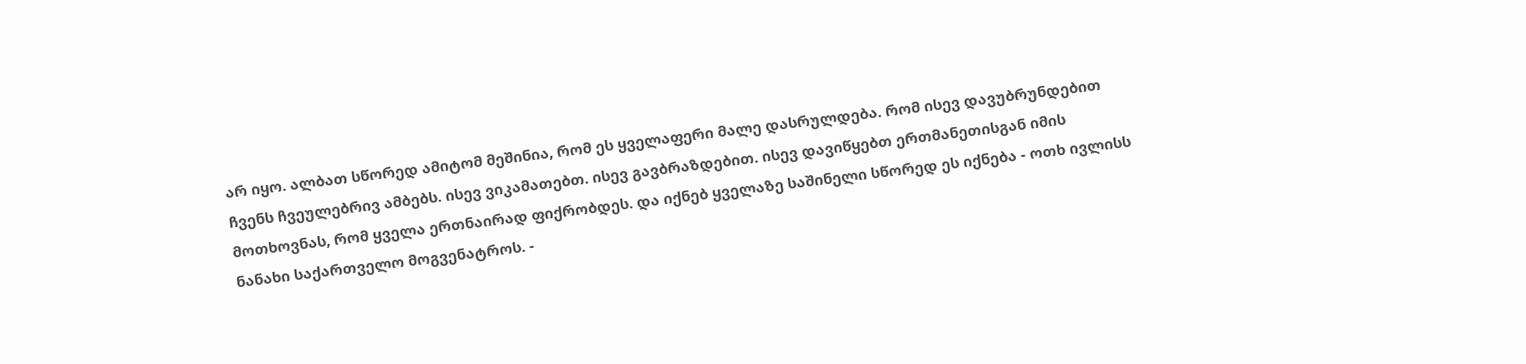არ იყო. ალბათ სწორედ ამიტომ მეშინია, რომ ეს ყველაფერი მალე დასრულდება. რომ ისევ დავუბრუნდებით ჩვენს ჩვეულებრივ ამბებს. ისევ ვიკამათებთ. ისევ გავბრაზდებით. ისევ დავიწყებთ ერთმანეთისგან იმის მოთხოვნას, რომ ყველა ერთნაირად ფიქრობდეს. და იქნებ ყველაზე საშინელი სწორედ ეს იქნება - ოთხ ივლისს ნანახი საქართველო მოგვენატროს. -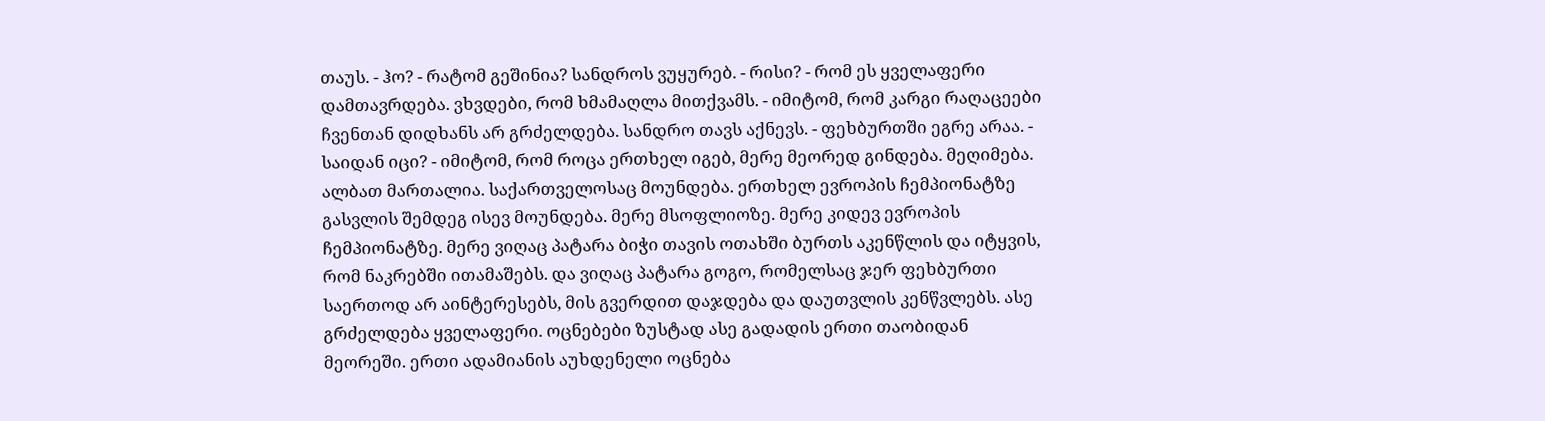თაუს. - ჰო? - რატომ გეშინია? სანდროს ვუყურებ. - რისი? - რომ ეს ყველაფერი დამთავრდება. ვხვდები, რომ ხმამაღლა მითქვამს. - იმიტომ, რომ კარგი რაღაცეები ჩვენთან დიდხანს არ გრძელდება. სანდრო თავს აქნევს. - ფეხბურთში ეგრე არაა. - საიდან იცი? - იმიტომ, რომ როცა ერთხელ იგებ, მერე მეორედ გინდება. მეღიმება. ალბათ მართალია. საქართველოსაც მოუნდება. ერთხელ ევროპის ჩემპიონატზე გასვლის შემდეგ ისევ მოუნდება. მერე მსოფლიოზე. მერე კიდევ ევროპის ჩემპიონატზე. მერე ვიღაც პატარა ბიჭი თავის ოთახში ბურთს აკენწლის და იტყვის, რომ ნაკრებში ითამაშებს. და ვიღაც პატარა გოგო, რომელსაც ჯერ ფეხბურთი საერთოდ არ აინტერესებს, მის გვერდით დაჯდება და დაუთვლის კენწვლებს. ასე გრძელდება ყველაფერი. ოცნებები ზუსტად ასე გადადის ერთი თაობიდან მეორეში. ერთი ადამიანის აუხდენელი ოცნება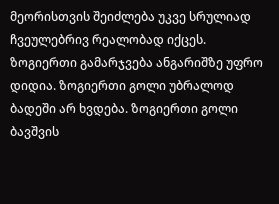მეორისთვის შეიძლება უკვე სრულიად ჩვეულებრივ რეალობად იქცეს. ზოგიერთი გამარჯვება ანგარიშზე უფრო დიდია. ზოგიერთი გოლი უბრალოდ ბადეში არ ხვდება. ზოგიერთი გოლი ბავშვის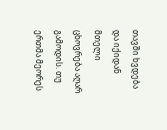თავში ხვდება და იქიდან მთელი ცხოვრება აღარ გამოდის. თუ ერთმა მეორეს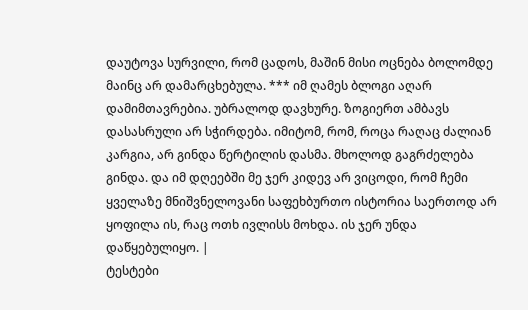დაუტოვა სურვილი, რომ ცადოს, მაშინ მისი ოცნება ბოლომდე მაინც არ დამარცხებულა. *** იმ ღამეს ბლოგი აღარ დამიმთავრებია. უბრალოდ დავხურე. ზოგიერთ ამბავს დასასრული არ სჭირდება. იმიტომ, რომ, როცა რაღაც ძალიან კარგია, არ გინდა წერტილის დასმა. მხოლოდ გაგრძელება გინდა. და იმ დღეებში მე ჯერ კიდევ არ ვიცოდი, რომ ჩემი ყველაზე მნიშვნელოვანი საფეხბურთო ისტორია საერთოდ არ ყოფილა ის, რაც ოთხ ივლისს მოხდა. ის ჯერ უნდა დაწყებულიყო. |
ტესტები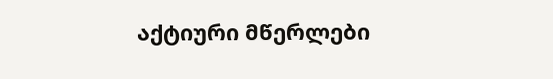აქტიური მწერლები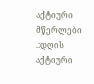აქტიური მწერლები
.:დღის აქტიური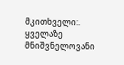მკითხველი:.
ყველაზე მნიშვნელოვანი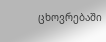ცხოვრებაში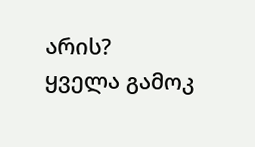არის?
ყველა გამოკ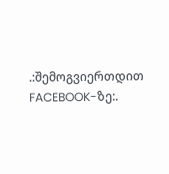.:შემოგვიერთდით FACEBOOK-ზე:.